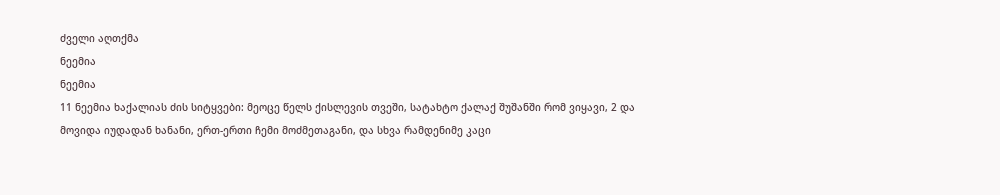ძველი აღთქმა
ნეემია
ნეემია
11 ნეემია ხაქალიას ძის სიტყვები: მეოცე წელს ქისლევის თვეში, სატახტო ქალაქ შუშანში რომ ვიყავი, 2 და მოვიდა იუდადან ხანანი, ერთ-ერთი ჩემი მოძმეთაგანი, და სხვა რამდენიმე კაცი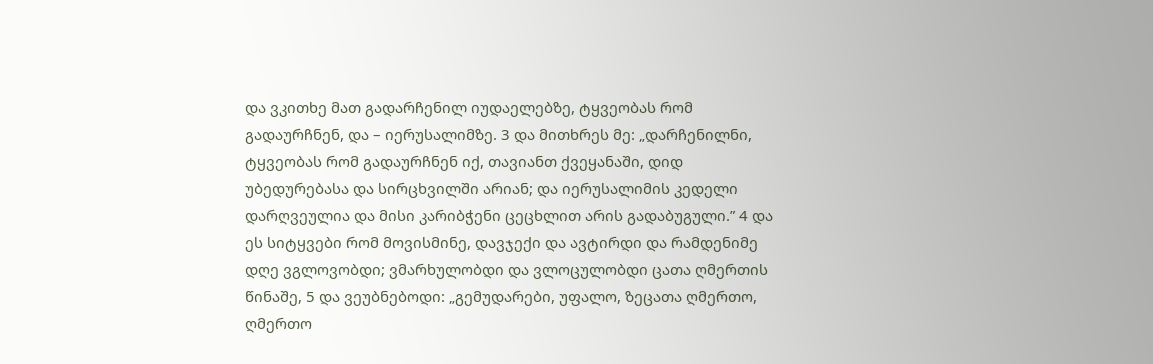და ვკითხე მათ გადარჩენილ იუდაელებზე, ტყვეობას რომ გადაურჩნენ, და – იერუსალიმზე. 3 და მითხრეს მე: „დარჩენილნი, ტყვეობას რომ გადაურჩნენ იქ, თავიანთ ქვეყანაში, დიდ უბედურებასა და სირცხვილში არიან; და იერუსალიმის კედელი დარღვეულია და მისი კარიბჭენი ცეცხლით არის გადაბუგული.” 4 და ეს სიტყვები რომ მოვისმინე, დავჯექი და ავტირდი და რამდენიმე დღე ვგლოვობდი; ვმარხულობდი და ვლოცულობდი ცათა ღმერთის წინაშე, 5 და ვეუბნებოდი: „გემუდარები, უფალო, ზეცათა ღმერთო, ღმერთო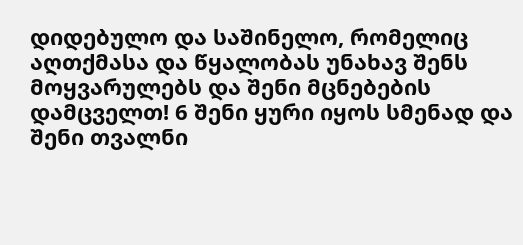დიდებულო და საშინელო, რომელიც აღთქმასა და წყალობას უნახავ შენს მოყვარულებს და შენი მცნებების დამცველთ! 6 შენი ყური იყოს სმენად და შენი თვალნი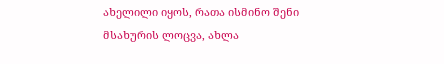ახელილი იყოს, რათა ისმინო შენი მსახურის ლოცვა, ახლა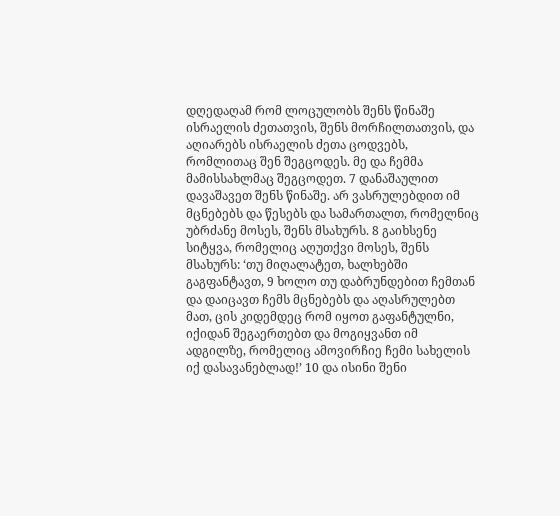დღედაღამ რომ ლოცულობს შენს წინაშე ისრაელის ძეთათვის, შენს მორჩილთათვის, და აღიარებს ისრაელის ძეთა ცოდვებს, რომლითაც შენ შეგცოდეს. მე და ჩემმა მამისსახლმაც შეგცოდეთ. 7 დანაშაულით დავაშავეთ შენს წინაშე. არ ვასრულებდით იმ მცნებებს და წესებს და სამართალთ, რომელნიც უბრძანე მოსეს, შენს მსახურს. 8 გაიხსენე სიტყვა, რომელიც აღუთქვი მოსეს, შენს მსახურს: ‘თუ მიღალატეთ, ხალხებში გაგფანტავთ, 9 ხოლო თუ დაბრუნდებით ჩემთან და დაიცავთ ჩემს მცნებებს და აღასრულებთ მათ, ცის კიდემდეც რომ იყოთ გაფანტულნი, იქიდან შეგაერთებთ და მოგიყვანთ იმ ადგილზე, რომელიც ამოვირჩიე ჩემი სახელის იქ დასავანებლად!’ 10 და ისინი შენი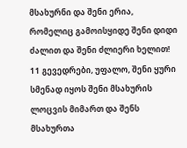მსახურნი და შენი ერია, რომელიც გამოისყიდე შენი დიდი ძალით და შენი ძლიერი ხელით! 11 გევედრები, უფალო, შენი ყური სმენად იყოს შენი მსახურის ლოცვის მიმართ და შენს მსახურთა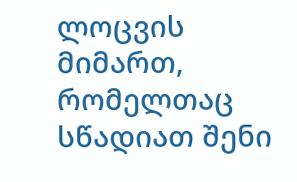ლოცვის მიმართ, რომელთაც სწადიათ შენი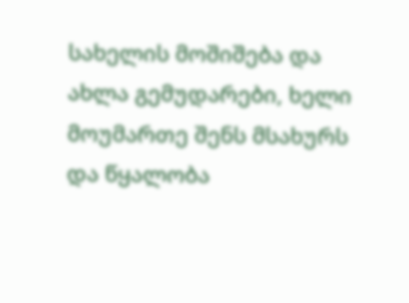სახელის მოშიშება და ახლა გემუდარები, ხელი მოუმართე შენს მსახურს და წყალობა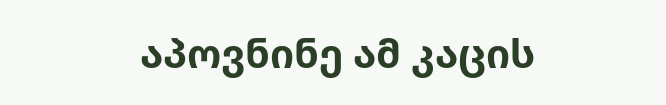აპოვნინე ამ კაცის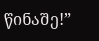წინაშე!”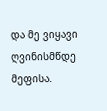და მე ვიყავი ღვინისმწდე მეფისა.